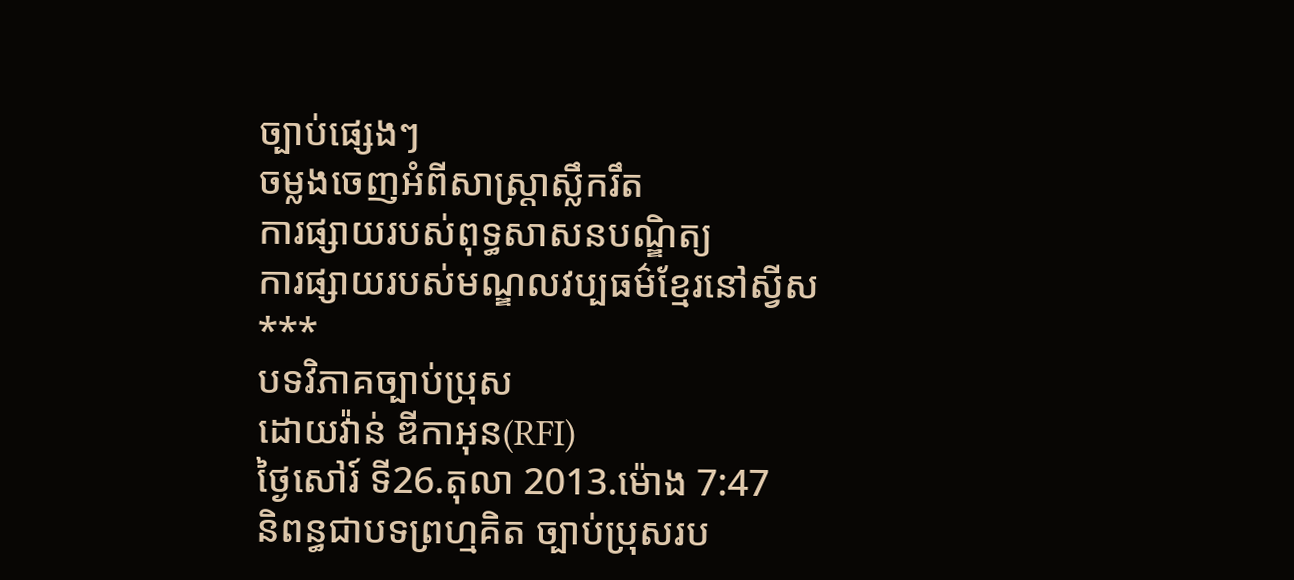ច្បាប់ផ្សេងៗ
ចម្លងចេញអំពីសាស្ដ្រាស្លឹករឹត
ការផ្សាយរបស់ពុទ្ធសាសនបណ្ឌិត្យ
ការផ្សាយរបស់មណ្ឌលវប្បធម៌ខ្មែរនៅស្វីស
***
បទវិភាគច្បាប់ប្រុស
ដោយវ៉ាន់ ឌីកាអុន(RFI)
ថ្ងៃសៅរ៍ ទី26.តុលា 2013.ម៉ោង 7:47
និពន្ធជាបទព្រហ្មគិត ច្បាប់ប្រុសរប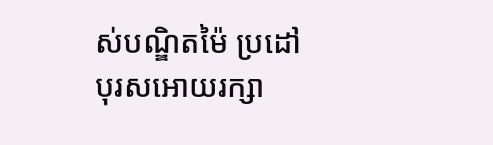ស់បណ្ឌិតម៉ៃ ប្រដៅបុរសអោយរក្សា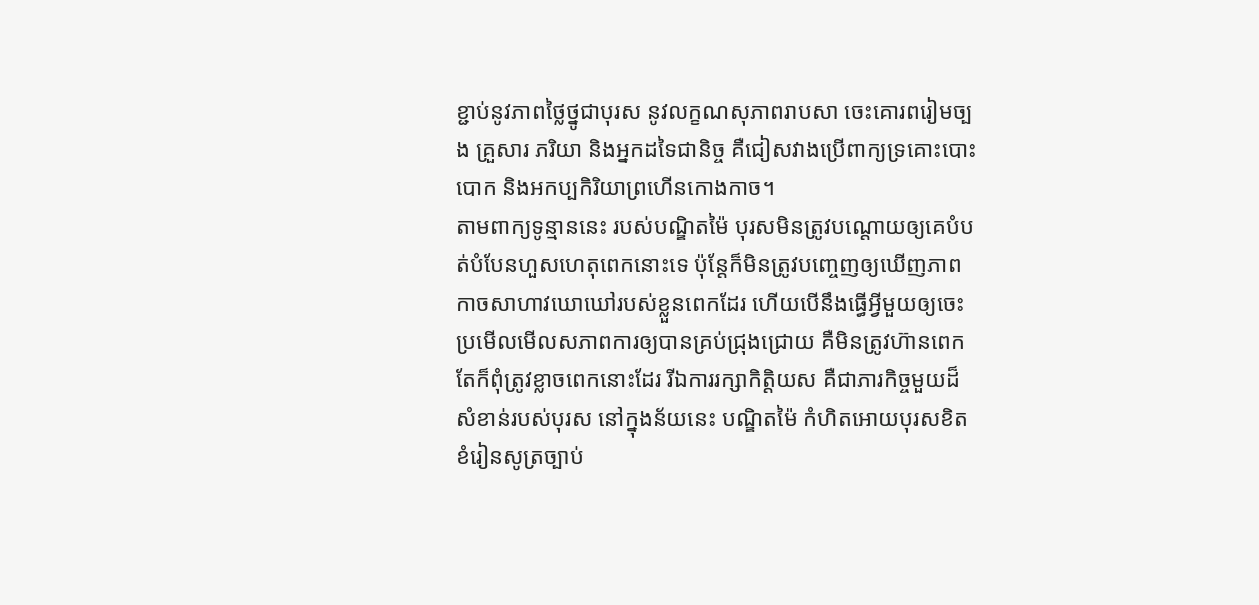ខ្ជាប់នូវភាពថ្លៃថ្នូជាបុរស នូវលក្ខណសុភាពរាបសា ចេះគោរពរៀមច្បង គ្រួសារ ភរិយា និងអ្នកដទៃជានិច្ច គឺជៀសវាងប្រើពាក្យទ្រគោះបោះបោក និងអកប្បកិរិយាព្រហើនកោងកាច។
តាមពាក្យទូន្មាននេះ របស់បណ្ឌិតម៉ៃ បុរសមិនត្រូវបណ្ដោយឲ្យគេបំបត់បំបែនហួសហេតុពេកនោះទេ ប៉ុន្ដែក៏មិនត្រូវបញ្ចេញឲ្យឃើញភាពកាចសាហាវឃោឃៅរបស់ខ្លួនពេកដែរ ហើយបើនឹងធ្ធើអ្វីមួយឲ្យចេះប្រមើលមើលសភាពការឲ្យបានគ្រប់ជ្រុងជ្រោយ គឺមិនត្រូវហ៊ានពេក តែក៏ពុំត្រូវខ្លាចពេកនោះដែរ រីឯការរក្សាកិត្ដិយស គឺជាភារកិច្ចមួយដ៏សំខាន់របស់បុរស នៅក្នុងន័យនេះ បណ្ឌិតម៉ៃ កំហិតអោយបុរសខិតខំរៀនសូត្រច្បាប់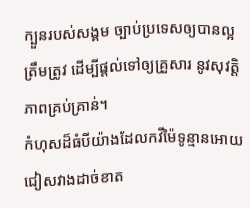ក្បួនរបស់សង្គម ច្បាប់ប្រទេសឲ្យបានល្អត្រឹមត្រូវ ដើម្បីផ្ដល់ទៅឲ្យគ្រួសារ នូវសុវត្ដិភាពគ្រប់គ្រាន់។
កំហុសដ៏ធំបីយ៉ាងដែលកវីម៉ៃទូន្មានអោយជៀសវាងដាច់ខាត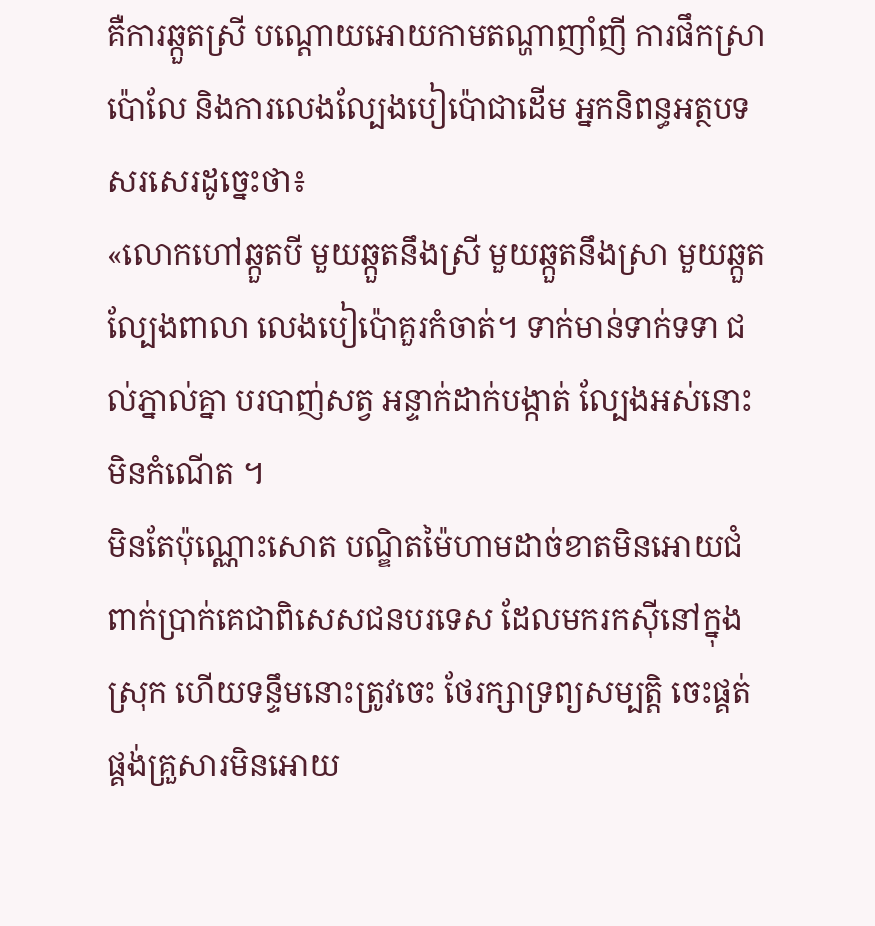គឺការឆ្កួតស្រី បណ្ដោយអោយកាមតណ្ហាញាំញី ការផឹកស្រាប៉ោលែ និងការលេងល្បែងបៀប៉ោជាដើម អ្នកនិពន្ធអត្ថបទសរសេរដូច្នេះថា៖
«លោកហៅឆ្កួតបី មួយឆ្កួតនឹងស្រី មួយឆ្កួតនឹងស្រា មួយឆ្កួតល្បែងពាលា លេងបៀប៉ោគួរកំចាត់។ ទាក់មាន់ទាក់ទទា ជល់ភ្នាល់គ្នា បរបាញ់សត្វ អន្ទាក់ដាក់បង្កាត់ ល្បែងអស់នោះមិនកំណើត ។
មិនតែប៉ុណ្ណោះសោត បណ្ឌិតម៉ៃហាមដាច់ខាតមិនអោយជំពាក់ប្រាក់គេជាពិសេសជនបរទេស ដែលមករកស៊ីនៅក្នុងស្រុក ហើយទន្ទឹមនោះត្រូវចេះ ថែរក្សាទ្រព្យសម្បត្ដិ ចេះផ្គត់ផ្គង់គ្រួសារមិនអោយ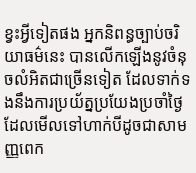ខ្វះអ្វីទៀតផង អ្នកនិពន្ធច្បាប់ចរិយាធម៌នេះ បានលើកឡើងនូវចំនុចលំអិតជាច្រើនទៀត ដែលទាក់ទងនឹងការប្រយ័ត្នប្រយែងប្រចាំថ្ងៃ ដែលមើលទៅហាក់បីដូចជាសាមញ្ញពេក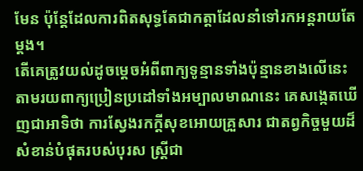មែន ប៉ុន្ដែដែលការពិតសុទ្ធតែជាកត្ដាដែលនាំទៅរកអន្ដរាយតែម្តង។
តើគេត្រូវយល់ដូចម្ដេចអំពីពាក្យទូន្មានទាំងប៉ុន្មានខាងលើនេះ តាមរយពាក្យប្រៀនប្រដៅទាំងអម្បាលមាណនេះ គេសង្កេតឃើញជាអាទិថា ការស្វែងរកក្ដីសុខអោយគ្រួសារ ជាតព្វកិច្ចមួយដ៏សំខាន់បំផុតរបស់បុរស ស្រ្ដីជា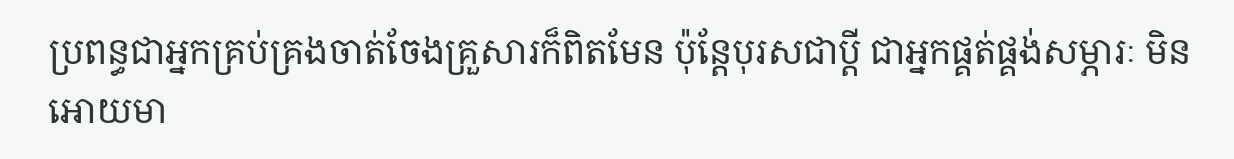ប្រពន្ធជាអ្នកគ្រប់គ្រងចាត់ចែងគ្រួសារក៏ពិតមែន ប៉ុន្ដែបុរសជាប្ដី ជាអ្នកផ្គត់ផ្គង់សម្ភារៈ មិនអោយមា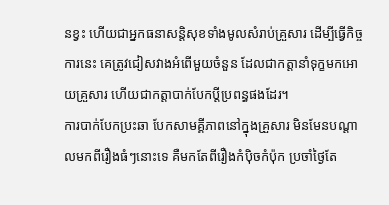នខ្វះ ហើយជាអ្នកធនាសន្ដិសុខទាំងមូលសំរាប់គ្រួសារ ដើម្បីធ្វើកិច្ចការនេះ គេត្រូវជៀសវាងអំពើមួយចំនួន ដែលជាកត្ដានាំទុក្ខមកអោយគ្រួសារ ហើយជាកត្ដាបាក់បែកប្ដីប្រពន្ធផងដែរ។
ការបាក់បែកប្រះឆា បែកសាមគ្គីភាពនៅក្នុងគ្រួសារ មិនមែនបណ្ដាលមកពីរឿងធំៗនោះទេ គឺមកតែពីរឿងកំប៉ិចកំប៉ុក ប្រចាំថ្ងៃតែ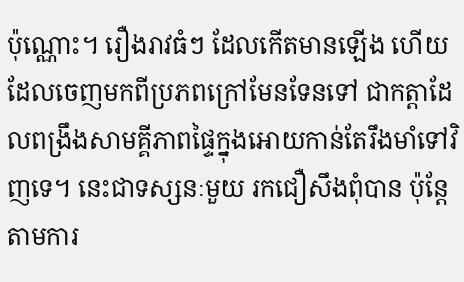ប៉ុណ្ណោះ។ រឿងរាវធំៗ ដែលកើតមានឡើង ហើយដែលចេញមកពីប្រភពក្រៅមែនទែនទៅ ជាកត្តាដែលពង្រឹងសាមគ្គីភាពផ្ទៃក្នុងអោយកាន់តែរឹងមាំទៅវិញទេ។ នេះជាទស្សនៈមួយ រកជឿសឹងពុំបាន ប៉ុន្ដែតាមការ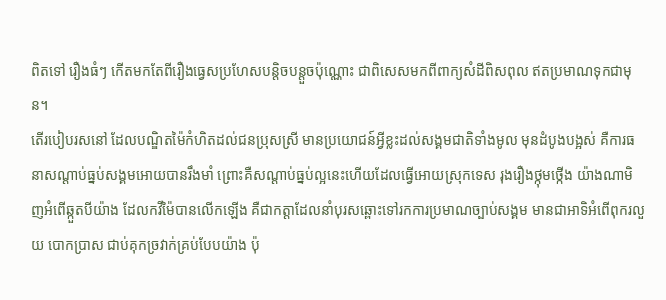ពិតទៅ រឿងធំៗ កើតមកតែពីរឿងធ្វេសប្រហែសបន្ដិចបន្ដួចប៉ុណ្ណោះ ជាពិសេសមកពីពាក្យសំដីពិសពុល ឥតប្រមាណទុកជាមុន។
តើរបៀបរសនៅ ដែលបណ្ឌិតម៉ៃកំហិតដល់ជនប្រុសស្រី មានប្រយោជន៍អ្វីខ្លះដល់សង្គមជាតិទាំងមូល មុនដំបូងបង្អស់ គឺការធនាសណ្ដាប់ធ្នប់សង្គមអោយបានរឹងមាំ ព្រោះគឺសណ្ដាប់ធ្នប់ល្អនេះហើយដែលធ្វើអោយស្រុកទេស រុងរឿងថ្កុមថ្កើង យ៉ាងណាមិញអំពើឆ្កួតបីយ៉ាង ដែលកវីម៉ៃបានលើកឡើង គឺជាកត្ដាដែលនាំបុរសឆ្ពោះទៅរកការប្រមាណច្បាប់សង្គម មានជាអាទិអំពើពុករលួយ បោកប្រាស ជាប់គុកច្រវាក់គ្រប់បែបយ៉ាង ប៉ុ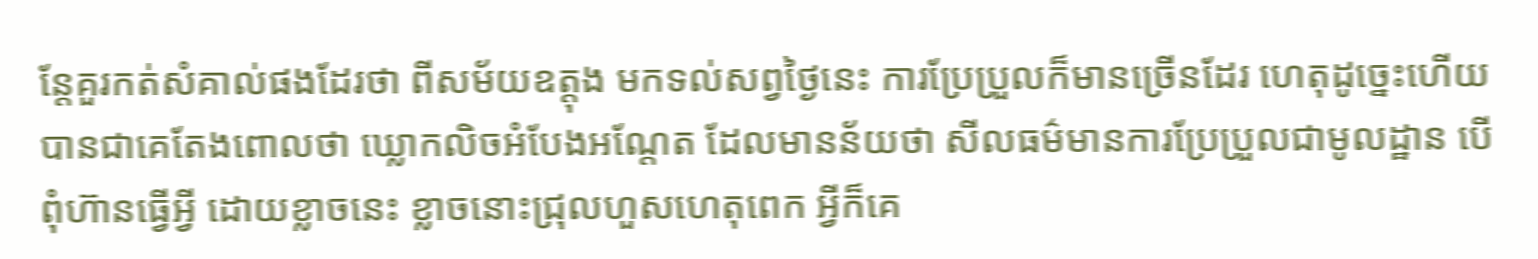ន្ដែគួរកត់សំគាល់ផងដែរថា ពីសម័យឧត្ដុង មកទល់សព្វថ្ងៃនេះ ការប្រែប្រួលក៏មានច្រើនដែរ ហេតុដូច្នេះហើយបានជាគេតែងពោលថា ឃ្លោកលិចអំបែងអណ្ដែត ដែលមានន័យថា សីលធម៌មានការប្រែប្រួលជាមូលដ្ឋាន បើពុំហ៊ានធ្វើអ្វី ដោយខ្លាចនេះ ខ្លាចនោះជ្រុលហួសហេតុពេក អ្វីក៏គេ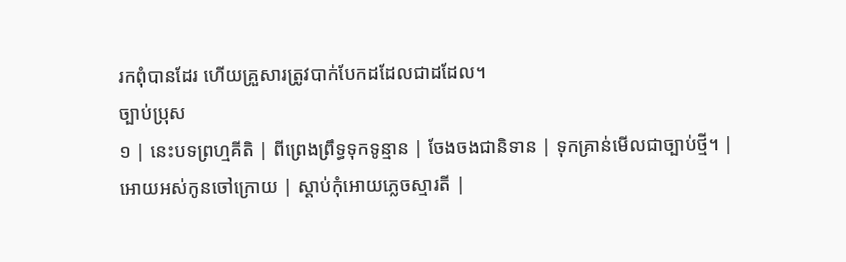រកពុំបានដែរ ហើយគ្រួសារត្រូវបាក់បែកដដែលជាដដែល។
ច្បាប់ប្រុស
១ | នេះបទព្រហ្មគីតិ | ពីព្រេងព្រឹទ្ធទុកទូន្មាន | ចែងចងជានិទាន | ទុកគ្រាន់មើលជាច្បាប់ថ្មី។ |
អោយអស់កូនចៅក្រោយ | ស្តាប់កុំអោយភ្លេចស្មារតី |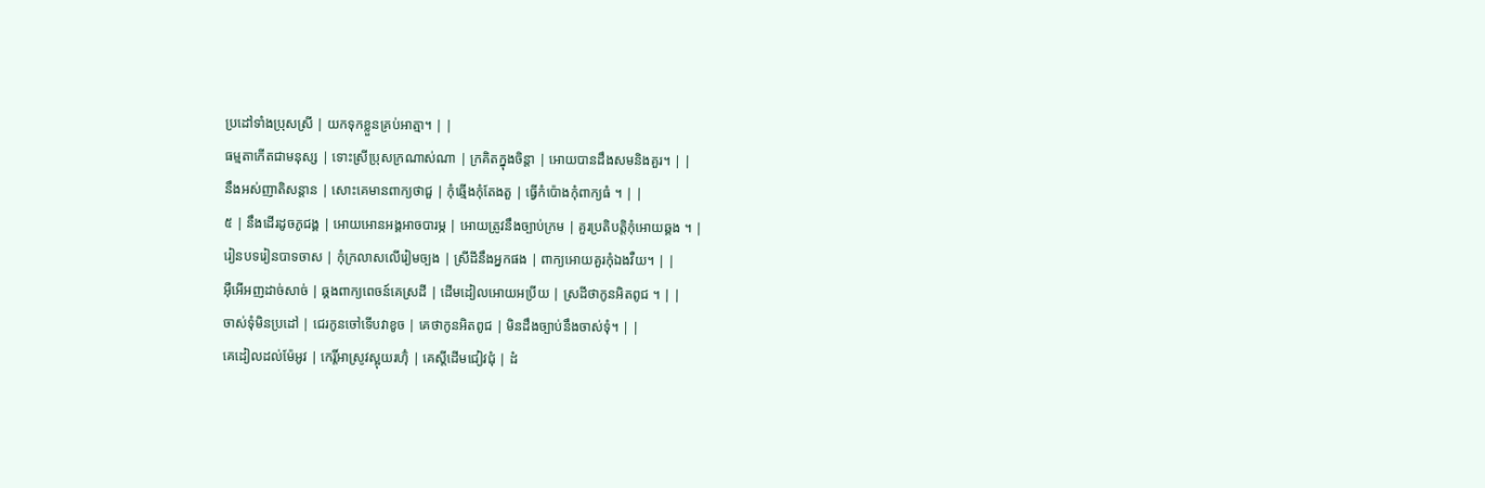ប្រដៅទាំងប្រុសស្រី | យកទុកខ្លួនគ្រប់អាត្មា។ | |
ធម្មតាកើតជាមនុស្ស | ទោះស្រីប្រុសក្រណាស់ណា | ក្រគិតក្នុងចិន្តា | អោយបានដឹងសមនិងគួរ។ | |
នឹងអស់ញាតិសន្តាន | សោះគេមានពាក្យថាជួ | កុំឆ្មើងកុំតែងតួ | ធ្វើកំប៉ោងកុំពាក្យធំ ។ | |
៥ | នឹងដើរដូចភូជង្គ | អោយអោនអង្គអាចបារម្ភ | អោយត្រូវនឹងច្បាប់ក្រម | គួរប្រតិបត្តិកុំអោយឆ្គង ។ |
រៀនបទរៀនបាទចាស | កុំក្រលាសលើរៀមច្បង | ស្រីដីនឹងអ្នកផង | ពាក្យអោយគួរកុំឯងវឺយ។ | |
អ៊ឺអើអញដាច់សាច់ | ឆ្គងពាក្យពេចន៍គេស្រដី | ដើមដៀលអោយអប្រីយ | ស្រដីថាកូនអិតពូជ ។ | |
ចាស់ទុំមិនប្រដៅ | ជេរកូនចៅទើបវាខូច | គេថាកូនអិតពូជ | មិនដឹងច្បាប់នឹងចាស់ទុំ។ | |
គេដៀលដល់ម៉ែអូវ | កេរ្តិ៍អាស្រូវស្អុយរហ៊ុំ | គេស្តីដើមជៀវជុំ | ដំ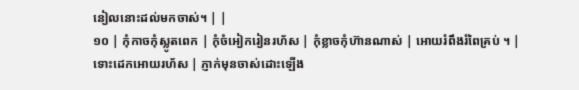នៀលនោះដល់មកចាស់។ | |
១០ | កុំកាចកុំស្លូតពេក | កុំចំអៀករៀនរហ័ស | កុំខ្លាចកុំហ៊ានណាស់ | អោយរំពឹងរំពៃគ្រប់ ។ |
ទោះដេកអោយរហ័ស | ភ្ញាក់មុនចាស់ដោះឡើង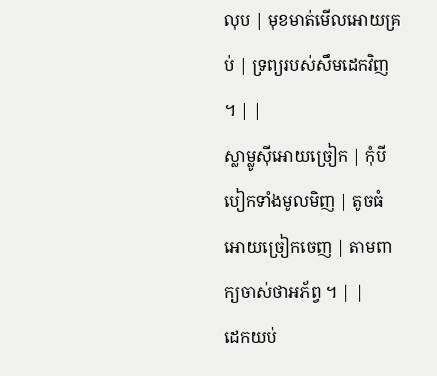លុប | មុខមាត់មើលអោយគ្រប់ | ទ្រព្យរបស់សឹមដេកវិញ ។ | |
ស្លាម្លូស៊ីអោយច្រៀក | កុំបីបៀកទាំងមូលមិញ | តូចធំអោយច្រៀកចេញ | តាមពាក្យចាស់ថាអភ័ព្វ ។ | |
ដេកយប់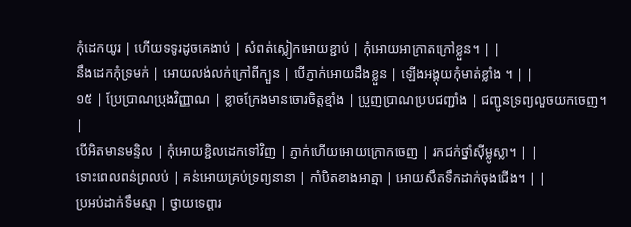កុំដេកយូរ | ហើយទទូរដូចគេងាប់ | សំពត់ស្លៀកអោយខ្ជាប់ | កុំអោយអាក្រាតក្រៅខ្លួន។ | |
នឹងដេកកុំទ្រមក់ | អោយលង់លក់ក្រៅពីក្បួន | បើភ្ញាក់អោយដឹងខ្លួន | ឡើងអង្គុយកុំមាត់ខ្លាំង ។ | |
១៥ | ប្រែប្រាណប្រុងវិញ្ញាណ | ខ្លាចក្រែងមានចោរចិត្តខ្មាំង | ប្រួញប្រាណប្របជញ្ជាំង | ជញ្ជូនទ្រព្យលួចយកចេញ។ |
បើអិតមានមន្ទិល | កុំអោយខ្ជិលដេកទៅវិញ | ភ្ញាក់ហើយអោយក្រោកចេញ | រកជក់ថ្នាំស៊ីម្លូស្លា។ | |
ទោះពេលពន់ព្រលប់ | គន់អោយគ្រប់ទ្រព្យនានា | កាំបិតខាងអាត្មា | អោយសឹតទឹកដាក់ចុងជើង។ | |
ប្រអប់ដាក់ទឹមស្មា | ថ្វាយទេព្តារ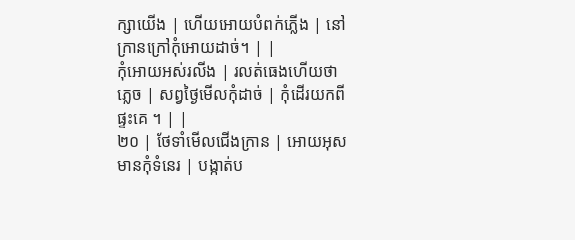ក្សាយើង | ហើយអោយបំពក់ភ្លើង | នៅក្រានក្រៅកុំអោយដាច់។ | |
កុំអោយអស់រលីង | រលត់ធេងហើយថាភ្លេច | សព្វថ្ងៃមើលកុំដាច់ | កុំដើរយកពីផ្ទះគេ ។ | |
២០ | ថែទាំមើលជើងក្រាន | អោយអុសមានកុំទំនេរ | បង្កាត់ប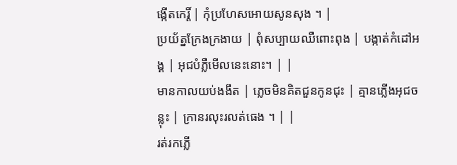ង្កើតកេរ្តិ៍ | កុំប្រហែសអោយសូនសុង ។ |
ប្រយ័ត្នក្រែងក្រងាយ | ពុំសប្បាយឈឺពោះពុង | បង្កាត់កំដៅអង្គ | អុជបំភ្លឺមើលនេះនោះ។ | |
មានកាលយប់ងងឹត | ភ្លេចមិនគិតជួនកូនជុះ | គ្មានភ្លើងអុជចន្លុះ | ក្រានរលុះរលត់ធេង ។ | |
រត់រកភ្លើ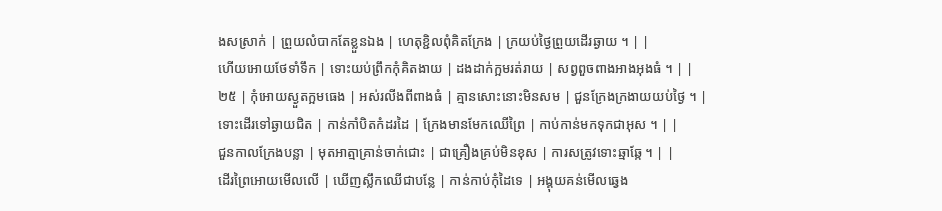ងសស្រាក់ | ព្រួយលំបាកតែខ្លួនឯង | ហេតុខ្ជិលពុំគិតក្រែង | ក្រយប់ថ្ងៃព្រួយដើរឆ្ងាយ ។ | |
ហើយអោយថែទាំទឹក | ទោះយប់ព្រឹកកុំគិតងាយ | ដងដាក់ក្អមរត់រាយ | សព្វពួចពាងអាងអុងធំ ។ | |
២៥ | កុំអោយស្ងួតក្អមធេង | អស់រលីងពីពាងធំ | គ្មានសោះនោះមិនសម | ជួនក្រែងក្រងាយយប់ថ្ងៃ ។ |
ទោះដើរទៅឆ្ងាយជិត | កាន់កាំបិតកំដរដៃ | ក្រែងមានមែកឈើព្រៃ | កាប់កាន់មកទុកជាអុស ។ | |
ជួនកាលក្រែងបន្លា | មុតអាត្មាគ្រាន់ចាក់ជោះ | ជាគ្រឿងគ្រប់មិនខុស | ការសត្រូវទោះឆ្មាឆ្កែ ។ | |
ដើរព្រៃអោយមើលលើ | ឃើញស្លឹកឈើជាបន្លែ | កាន់កាប់កុំដៃទេ | អង្គុយគន់មើលឆ្វេង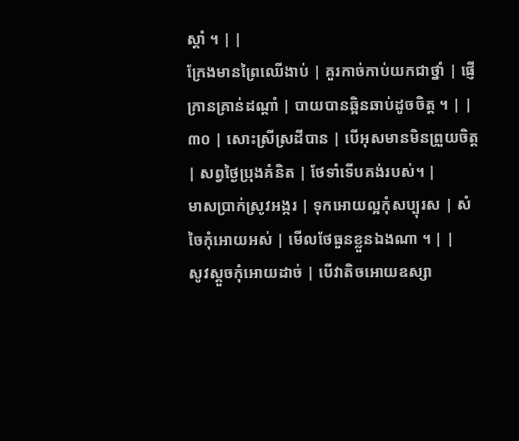ស្តាំ ។ | |
ក្រែងមានព្រៃឈើងាប់ | គួរកាច់កាប់យកជាថ្នាំ | ផ្ញើក្រានគ្រាន់ដណ្តាំ | បាយបានឆ្អិនឆាប់ដូចចិត្ត ។ | |
៣០ | សោះស្រីស្រដីបាន | បើអុសមានមិនព្រួយចិត្ត | សព្វថ្ងៃប្រុងគំនិត | ថែទាំទើបគង់របស់។ |
មាសប្រាក់ស្រូវអង្ករ | ទុកអោយល្អកុំសប្បុរស | សំចៃកុំអោយអស់ | មើលថែធួនខ្លួនឯងណា ។ | |
សូវស្តួចកុំអោយដាច់ | បើវាតិចអោយឧស្សា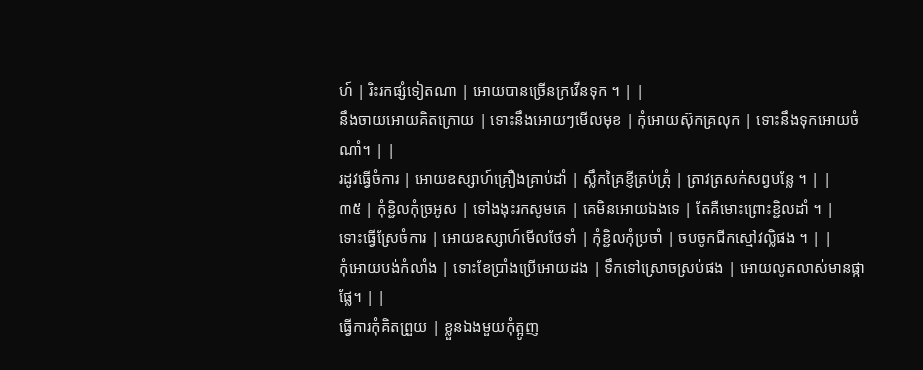ហ៍ | រិះរកផ្សំទៀតណា | អោយបានច្រើនក្រវើនទុក ។ | |
នឹងចាយអោយគិតក្រោយ | ទោះនឹងអោយៗមើលមុខ | កុំអោយស៊ុកគ្រលុក | ទោះនឹងទុកអោយចំណាំ។ | |
រដូវធ្វើចំការ | អោយឧស្សាហ៍គ្រឿងគ្រាប់ដាំ | ស្លឹកគ្រៃខ្ញីត្រប់ត្រុំ | ត្រាវត្រសក់សព្វបន្លែ ។ | |
៣៥ | កុំខ្ជិលកុំច្រអូស | ទៅងងុះរកសូមគេ | គេមិនអោយឯងទេ | តែគឺមោះព្រោះខ្ជិលដាំ ។ |
ទោះធ្វើស្រែចំការ | អោយឧស្សាហ៍មើលថែទាំ | កុំខ្ជិលកុំប្រចាំ | ចបចូកជីកស្មៅវល្លិផង ។ | |
កុំអោយបង់កំលាំង | ទោះខែប្រាំងប្រើអោយដង | ទឹកទៅស្រោចស្រប់ផង | អោយលូតលាស់មានផ្កាផ្លែ។ | |
ធ្វើការកុំគិតព្រួយ | ខ្លួនឯងមួយកុំត្អូញ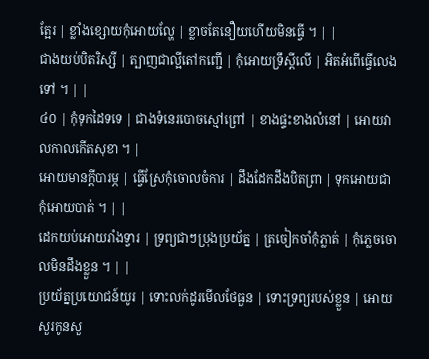ត្អែរ | ខ្លាំងខ្សោយកុំអោយល្ហែ | ខ្លាចតែនឿយហើយមិនធ្វើ ។ | |
ជាងយប់បិតរិស្សី | ត្បាញជាល្អីតៅកញ្ជើ | កុំអោយទ្រឹស្តីលើ | អិតអំពើធ្វើលេងទៅ ។ | |
៤០ | កុំទុកដៃទទេ | ជាងទំនេរបោចស្មៅព្រៅ | ខាងផ្ទះខាងលំនៅ | អោយវាលកាលកើតសុខា ។ |
អោយមានក្តីបារម្ភ | ធ្វើស្រែកុំចោលចំការ | ដឹងដែកដឹងបិតព្រា | ទុកអោយជាកុំអោយបាត់ ។ | |
ដេកយប់អោយរាំងទ្វារ | ទ្រព្យជាៗប្រុងប្រយ័ត្ន | ត្រចៀកចាំកុំភ្លាត់ | កុំភ្លេចចោលមិនដឹងខ្លួន ។ | |
ប្រយ័ត្នប្រយោជន៍យូរ | ទោះលក់ដូរមើលថែធួន | ទោះទ្រព្យរបស់ខ្លួន | អោយសួរកូនសួ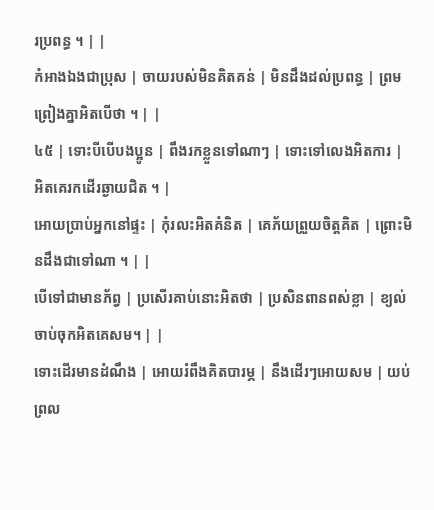រប្រពន្ធ ។ | |
កំអាងឯងជាប្រុស | ចាយរបស់មិនគិតគន់ | មិនដឹងដល់ប្រពន្ធ | ព្រមព្រៀងគ្នាអិតបើថា ។ | |
៤៥ | ទោះបីបើបងប្អូន | ពឹងរកខ្លួនទៅណាៗ | ទោះទៅលេងអិតការ | អិតគេរកដើរឆ្ងាយជិត ។ |
អោយប្រាប់អ្នកនៅផ្ទះ | កុំរលះអិតគំនិត | គេភ័យព្រួយចិត្តគិត | ព្រោះមិនដឹងជាទៅណា ។ | |
បើទៅជាមានភ័ព្វ | ប្រសើរគាប់នោះអិតថា | ប្រសិនពានពស់ខ្លា | ខ្យល់ចាប់ចុកអិតគេសម។ | |
ទោះដើរមានដំណឹង | អោយរំពឹងគិតបារម្ភ | នឹងដើរៗអោយសម | យប់ព្រល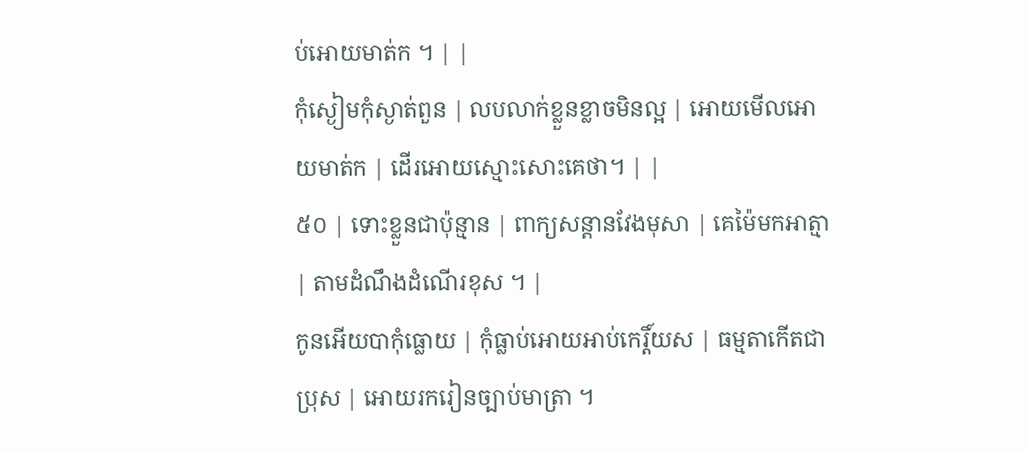ប់អោយមាត់ក ។ | |
កុំស្ងៀមកុំស្ងាត់ពួន | លបលាក់ខ្លួនខ្លាចមិនល្អ | អោយមើលអោយមាត់ក | ដើរអោយស្មោះសោះគេថា។ | |
៥០ | ទោះខ្លួនជាប៉ុន្មាន | ពាក្យសន្តានវែងមុសា | គេម៉ៃមកអាត្មា | តាមដំណឹងដំណើរខុស ។ |
កូនអើយបាកុំធ្លោយ | កុំធ្លាប់អោយអាប់កេរ្តិ៍យស | ធម្មតាកើតជាប្រុស | អោយរករៀនច្បាប់មាត្រា ។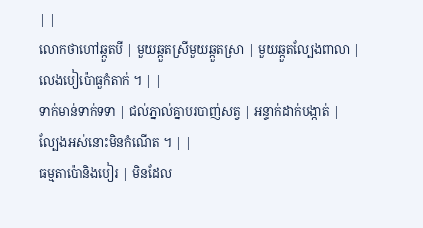| |
លោកថាហៅឆ្កួតបី | មួយឆ្កួតស្រីមួយឆ្កួតស្រា | មួយឆ្កួតល្បែងពាលា | លេងបៀប៉ោធួកំតាក់ ។ | |
ទាក់មាន់ទាក់ទទា | ជល់ភ្នាល់គ្នាបរបាញ់សត្វ | អន្ទាក់ដាក់បង្កាត់ | ល្បែងអស់នោះមិនកំណើត ។ | |
ធម្មតាប៉ោនិងបៀរ | មិនដែល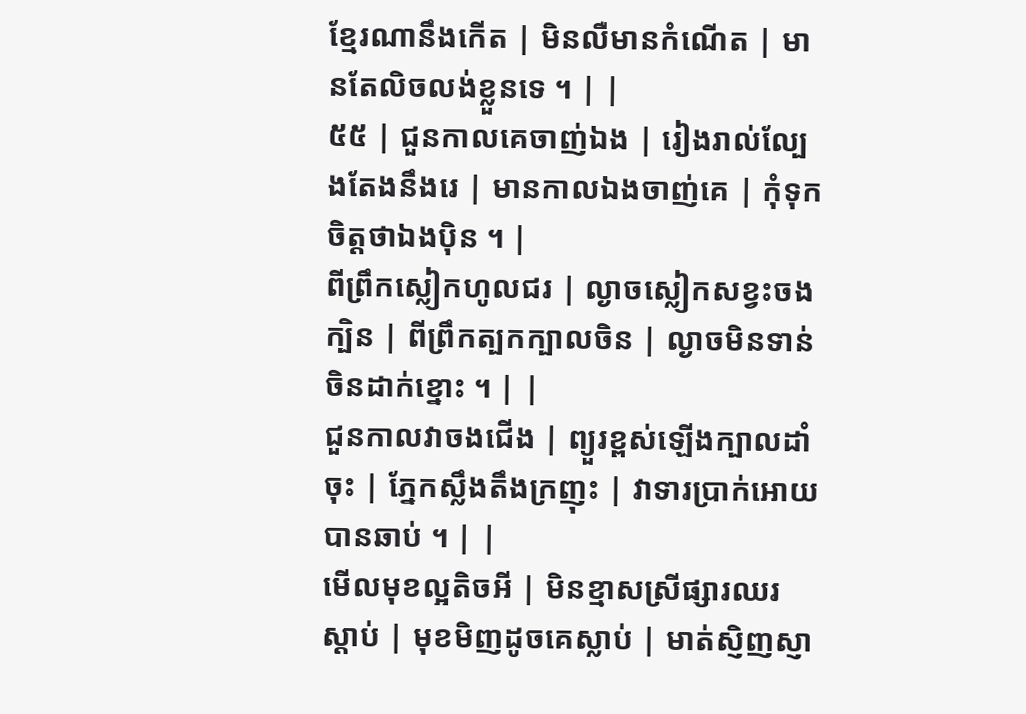ខ្មែរណានឹងកើត | មិនលឺមានកំណើត | មានតែលិចលង់ខ្លួនទេ ។ | |
៥៥ | ជួនកាលគេចាញ់ឯង | រៀងរាល់ល្បែងតែងនឹងរេ | មានកាលឯងចាញ់គេ | កុំទុកចិត្តថាឯងប៉ិន ។ |
ពីព្រឹកស្លៀកហូលជរ | ល្ងាចស្លៀកសខ្វះចងក្បិន | ពីព្រឹកត្បកក្បាលចិន | ល្ងាចមិនទាន់ចិនដាក់ខ្នោះ ។ | |
ជួនកាលវាចងជើង | ព្យួរខ្ពស់ឡើងក្បាលដាំចុះ | ភ្នែកស្លឹងតឹងក្រញុះ | វាទារប្រាក់អោយបានឆាប់ ។ | |
មើលមុខល្អតិចអី | មិនខ្មាសស្រីផ្សារឈរស្តាប់ | មុខមិញដូចគេស្លាប់ | មាត់ស្ញិញស្ញា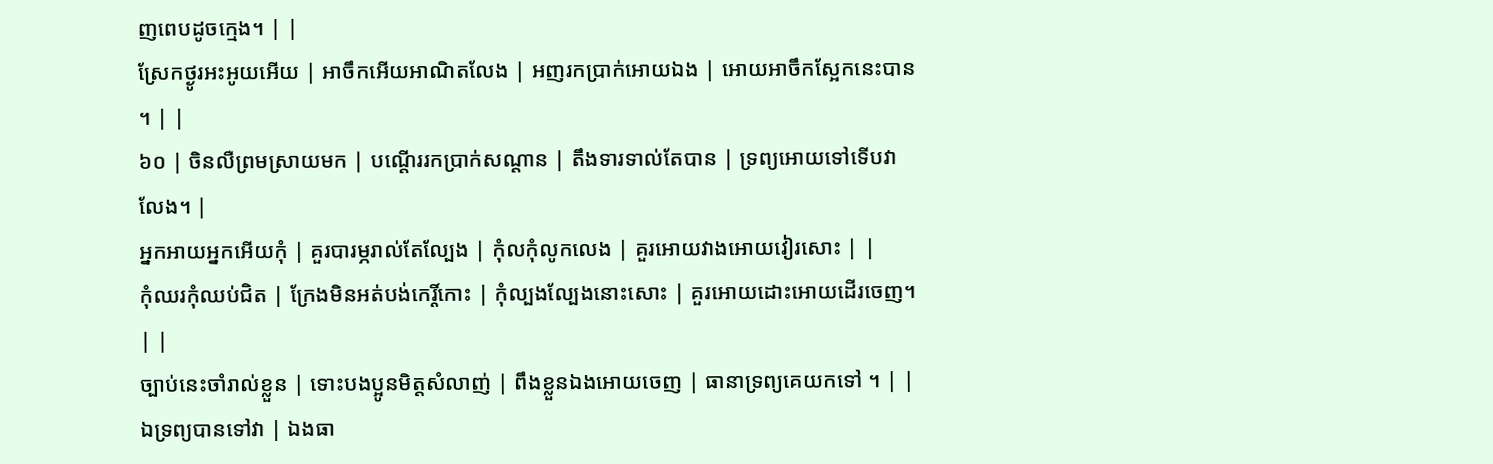ញពេបដូចក្មេង។ | |
ស្រែកថ្ងូរអះអូយអើយ | អាចឹកអើយអាណិតលែង | អញរកប្រាក់អោយឯង | អោយអាចឹកស្អែកនេះបាន ។ | |
៦០ | ចិនលឺព្រមស្រាយមក | បណ្តើររកប្រាក់សណ្តាន | តឹងទារទាល់តែបាន | ទ្រព្យអោយទៅទើបវាលែង។ |
អ្នកអាយអ្នកអើយកុំ | គួរបារម្ភរាល់តែល្បែង | កុំលកុំលូកលេង | គួរអោយវាងអោយវៀរសោះ | |
កុំឈរកុំឈប់ជិត | ក្រែងមិនអត់បង់កេរ្តិ៍កោះ | កុំល្បងល្បែងនោះសោះ | គួរអោយដោះអោយដើរចេញ។ | |
ច្បាប់នេះចាំរាល់ខ្លួន | ទោះបងប្អូនមិត្តសំលាញ់ | ពឹងខ្លួនឯងអោយចេញ | ធានាទ្រព្យគេយកទៅ ។ | |
ឯទ្រព្យបានទៅវា | ឯងធា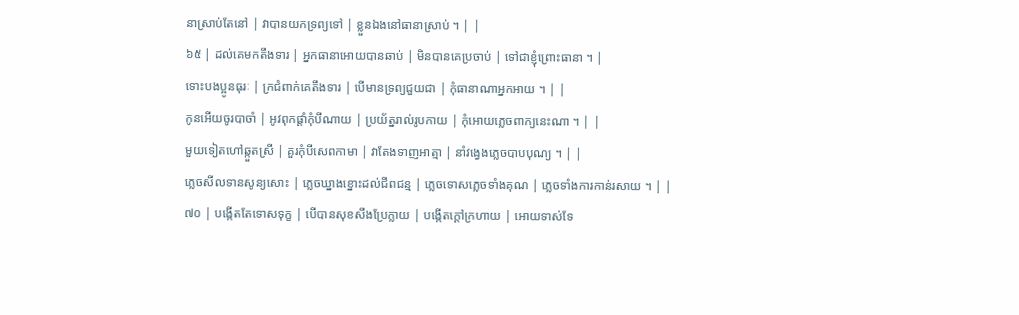នាស្រាប់តែនៅ | វាបានយកទ្រព្យទៅ | ខ្លួនឯងនៅធានាស្រាប់ ។ | |
៦៥ | ដល់គេមកតឹងទារ | អ្នកធានាអោយបានឆាប់ | មិនបានគេប្រចាប់ | ទៅជាខ្ញុំព្រោះធានា ។ |
ទោះបងប្អូនធុរៈ | ក្រជំពាក់គេតឹងទារ | បើមានទ្រព្យជួយជា | កុំធានាណាអ្នកអាយ ។ | |
កូនអើយចូរបាចាំ | អូវពុកផ្តាំកុំបីណាយ | ប្រយ័ត្នរាល់រូបកាយ | កុំអោយភ្លេចពាក្យនេះណា ។ | |
មួយទៀតហៅឆ្កួតស្រី | គួរកុំបីសេពកាមា | វាតែងទាញអាត្មា | នាំវង្វេងភ្លេចបាបបុណ្យ ។ | |
ភ្លេចសីលទានសូន្យសោះ | ភ្លេចឃ្នាងខ្នោះដល់ជីពជន្ម | ភ្លេចទោសភ្លេចទាំងគុណ | ភ្លេចទាំងការកាន់រសាយ ។ | |
៧០ | បង្កើតតែទោសទុក្ខ | បើបានសុខសឹងប្រែក្លាយ | បង្កើតក្តៅក្រហាយ | អោយទាស់ទែ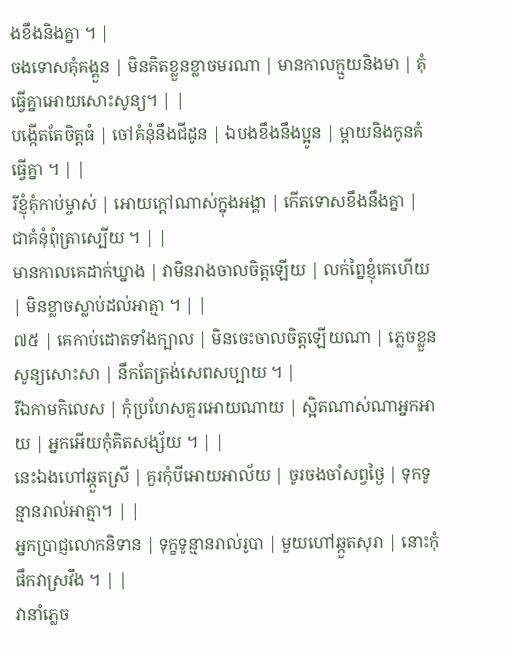ងខឹងនិងគ្នា ។ |
ចងទោសគុំគង្គួន | មិនគិតខ្លួនខ្លាចមរណា | មានកាលក្មួយនិងមា | គុំធ្វើគ្នាអោយសោះសូន្យ។ | |
បង្កើតតែចិត្តធំ | ចៅគំនុំនឹងជីដូន | ឯបងខឹងនឹងប្អូន | ម្តាយនិងកូនគំធ្វើគ្នា ។ | |
រីខ្ញុំគុំកាប់ម្ចាស់ | អោយក្តៅណាស់ក្នុងអង្គា | កើតទោសខឹងនឹងគ្នា | ជាគំនុំពុំត្រាស្បើយ ។ | |
មានកាលគេដាក់ឃ្នាង | វាមិនរាងចាលចិត្តឡើយ | លក់ព្នៃខ្ញុំគេហើយ | មិនខ្លាចស្លាប់ដល់អាត្មា ។ | |
៧៥ | គេកាប់ដោតទាំងក្បាល | មិនចេះចាលចិត្តឡើយណា | ភ្លេចខ្លួនសូន្យសោះសា | នឹកតែត្រង់សេពសប្បាយ ។ |
រីឯកាមកិលេស | កុំប្រហែសគួរអោយណាយ | ស្អិតណាស់ណាអ្នកអាយ | អ្នកអើយកុំគិតសង្ស័យ ។ | |
នេះឯងហៅឆ្កួតស្រី | គួរកុំបីអោយអាល័យ | ចូរចងចាំសព្វថ្ងៃ | ទុកទូន្មានរាល់អាត្មា។ | |
អ្នកប្រាជ្ញលោកនិទាន | ទុក្ខទូន្មានរាល់រូបា | មួយហៅឆ្កួតសុរា | នោះកុំផឹកវាស្រវឹង ។ | |
វានាំភ្លេច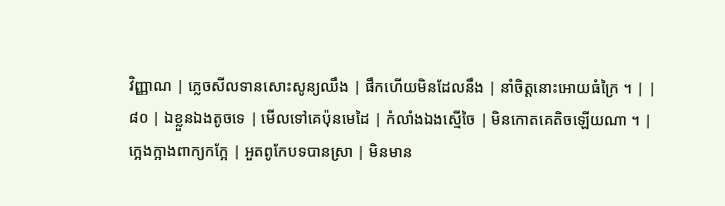វិញ្ញាណ | ភ្លេចសីលទានសោះសូន្យឈឹង | ផឹកហើយមិនដែលនឹង | នាំចិត្តនោះអោយធំក្រៃ ។ | |
៨០ | ឯខ្លួនឯងតូចទេ | មើលទៅគេប៉ុនមេដៃ | កំលាំងឯងស្មើចៃ | មិនកោតគេតិចឡើយណា ។ |
ក្អេងក្អាងពាក្យកក្អែ | អួតពូកែបទបានស្រា | មិនមាន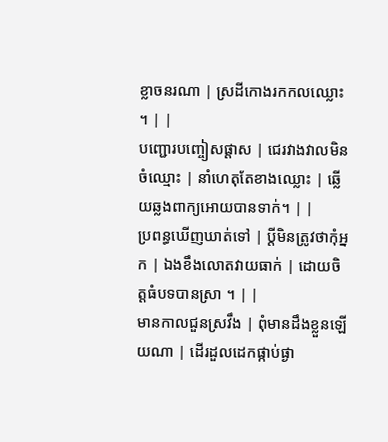ខ្លាចនរណា | ស្រដីកោងរកកលឈ្លោះ ។ | |
បញ្ជោរបញ្ចៀសផ្តាស | ជេរវាងវាលមិនចំឈ្មោះ | នាំហេតុតែខាងឈ្លោះ | ឆ្លើយឆ្លងពាក្យអោយបានទាក់។ | |
ប្រពន្ធឃើញឃាត់ទៅ | ប្តីមិនត្រូវថាកុំអ្នក | ឯងខឹងលោតវាយធាក់ | ដោយចិត្តធំបទបានស្រា ។ | |
មានកាលជួនស្រវឹង | ពុំមានដឹងខ្លួនឡើយណា | ដើរដួលដេកផ្កាប់ផ្ងា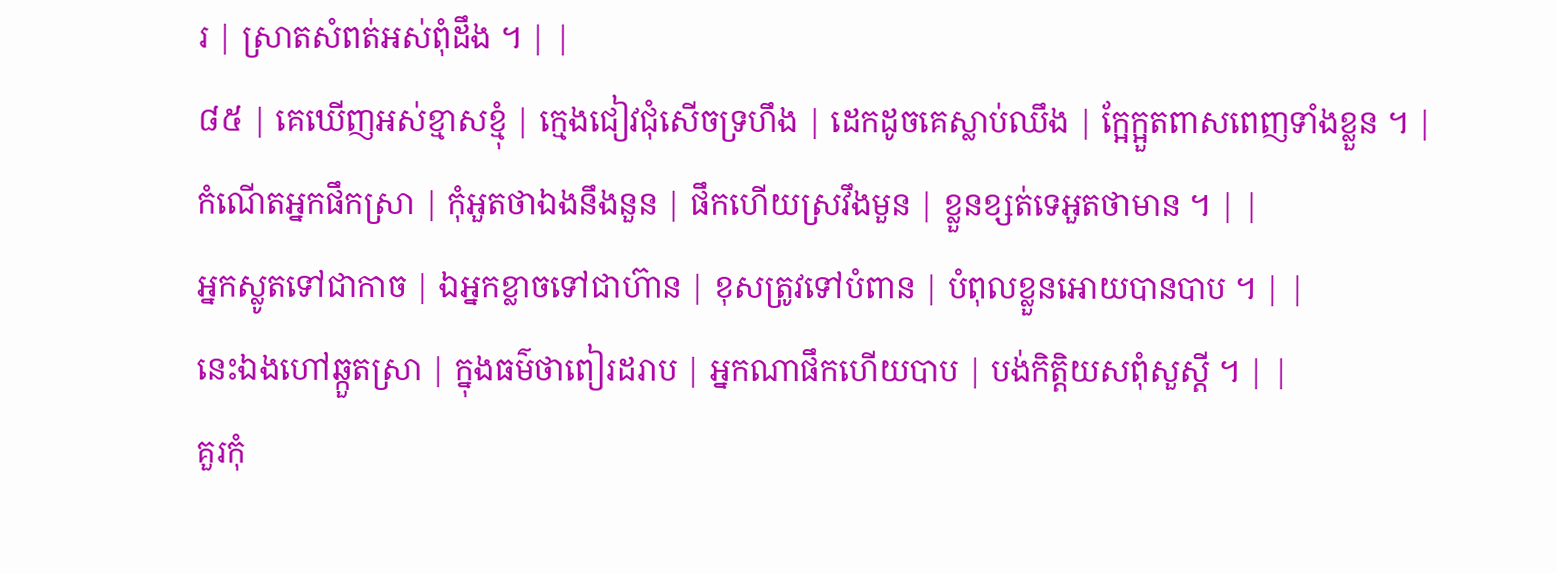រ | ស្រាតសំពត់អស់ពុំដឹង ។ | |
៨៥ | គេឃើញអស់ខ្មាសខ្មុំ | ក្មេងជៀវជុំសើចទ្រហឹង | ដេកដូចគេស្លាប់ឈឹង | ក្អែក្អួតពាសពេញទាំងខ្លួន ។ |
កំណើតអ្នកផឹកស្រា | កុំអួតថាឯងនឹងនួន | ផឹកហើយស្រវឹងមួន | ខ្លួនខ្សត់ទេអួតថាមាន ។ | |
អ្នកស្លូតទៅជាកាច | ឯអ្នកខ្លាចទៅជាហ៊ាន | ខុសត្រូវទៅបំពាន | បំពុលខ្លួនអោយបានបាប ។ | |
នេះឯងហៅឆ្កួតស្រា | ក្នុងធម៌ថាពៀរដរាប | អ្នកណាផឹកហើយបាប | បង់កិត្តិយសពុំសួស្តី ។ | |
គួរកុំ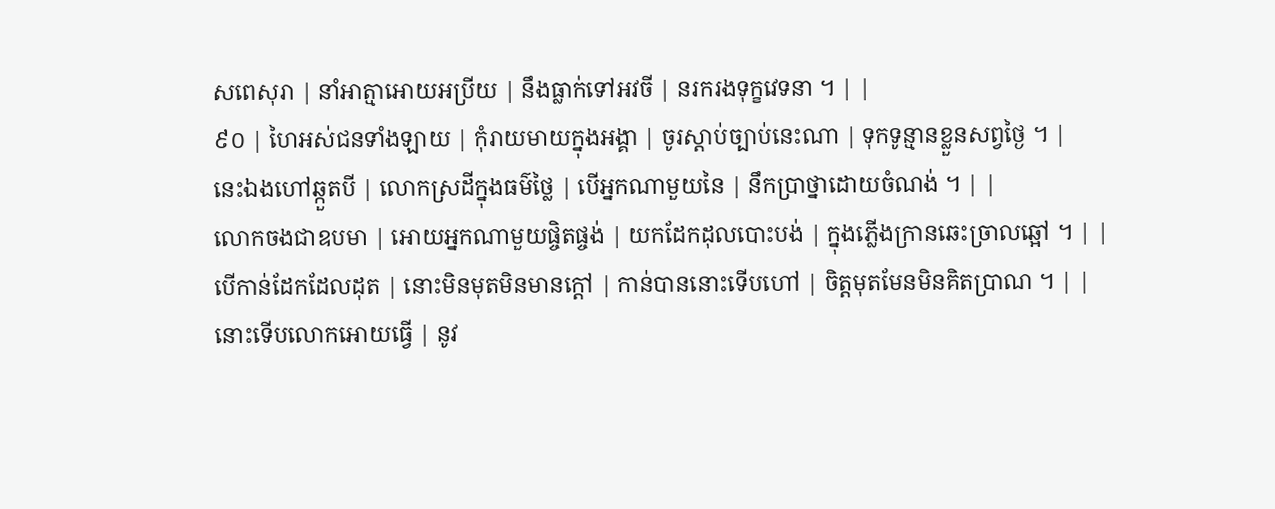សពេសុរា | នាំអាត្មាអោយអប្រីយ | នឹងធ្លាក់ទៅអវចី | នរករងទុក្ខវេទនា ។ | |
៩០ | ហៃអស់ជនទាំងឡាយ | កុំរាយមាយក្នុងអង្គា | ចូរស្តាប់ច្បាប់នេះណា | ទុកទូន្មានខ្លួនសព្វថ្ងៃ ។ |
នេះឯងហៅឆ្កួតបី | លោកស្រដីក្នុងធម៌ថ្លៃ | បើអ្នកណាមួយនៃ | នឹកប្រាថ្នាដោយចំណង់ ។ | |
លោកចងជាឧបមា | អោយអ្នកណាមួយផ្ចិតផ្ចង់ | យកដែកដុលបោះបង់ | ក្នុងភ្លើងក្រានឆេះច្រាលឆ្អៅ ។ | |
បើកាន់ដែកដែលដុត | នោះមិនមុតមិនមានក្តៅ | កាន់បាននោះទើបហៅ | ចិត្តមុតមែនមិនគិតប្រាណ ។ | |
នោះទើបលោកអោយធ្វើ | នូវ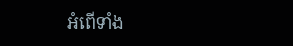អំពើទាំង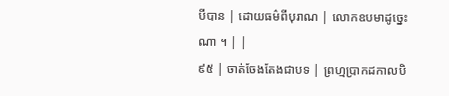បីបាន | ដោយធម៌ពីបុរាណ | លោកឧបមាដូច្នេះណា ។ | |
៩៥ | ចាត់ចែងតែងជាបទ | ព្រហ្មប្រាកដកាលបិ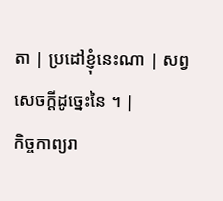តា | ប្រដៅខ្ញុំនេះណា | សព្វសេចក្តីដូច្នេះនៃ ។ |
កិច្ចកាព្យរា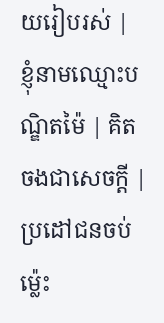យរៀបរស់ | ខ្ញុំនាមឈ្មោះបណ្ឌិតម៉ៃ | គិតចងជាសេចក្តី | ប្រដៅជនចប់ម៉្លេះ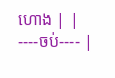ហោង | |
----ចប់---- |